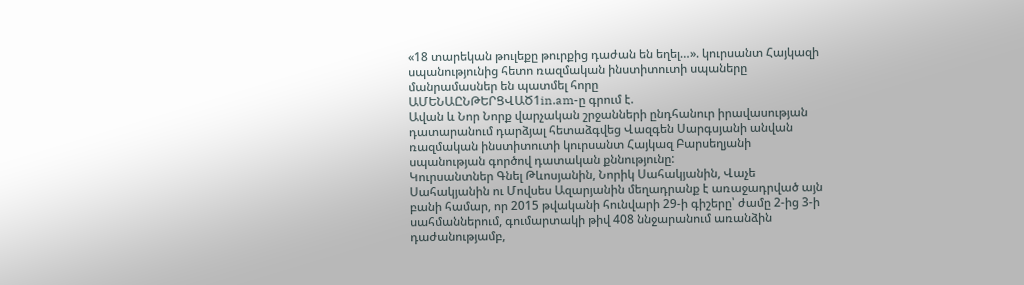«18 տարեկան թուլեքը թուրքից դաժան են եղել…». կուրսանտ Հայկազի սպանությունից հետո ռազմական ինստիտուտի սպաները մանրամասներ են պատմել հորը
ԱՄԵՆԱԸՆԹԵՐՑՎԱԾ1in.am-ը գրում է.
Ավան և Նոր Նորք վարչական շրջանների ընդհանուր իրավասության դատարանում դարձյալ հետաձգվեց Վազգեն Սարգսյանի անվան ռազմական ինստիտուտի կուրսանտ Հայկազ Բարսեղյանի սպանության գործով դատական քննությունը:
Կուրսանտներ Գնել Թևոսյանին, Նորիկ Սահակյանին, Վաչե Սահակյանին ու Մովսես Ազարյանին մեղադրանք է առաջադրված այն բանի համար, որ 2015 թվականի հունվարի 29-ի գիշերը՝ ժամը 2-ից 3-ի սահմաններում, գումարտակի թիվ 408 ննջարանում առանձին դաժանությամբ,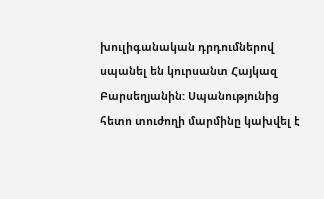խուլիգանական դրդումներով սպանել են կուրսանտ Հայկազ Բարսեղյանին: Սպանությունից հետո տուժողի մարմինը կախվել է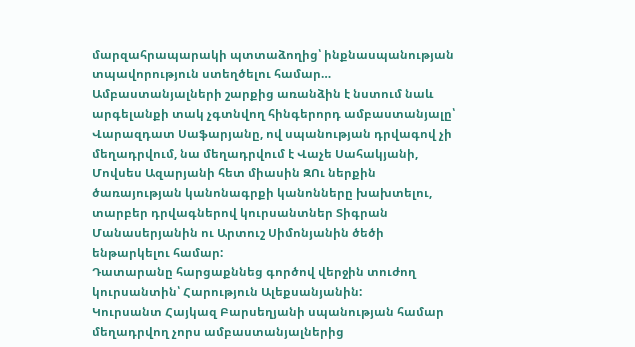մարզահրապարակի պտտաձողից՝ ինքնասպանության տպավորություն ստեղծելու համար…
Ամբաստանյալների շարքից առանձին է նստում նաև արգելանքի տակ չգտնվող հինգերորդ ամբաստանյալը՝ Վարազդատ Սաֆարյանը, ով սպանության դրվագով չի մեղադրվում, նա մեղադրվում է Վաչե Սահակյանի, Մովսես Ազարյանի հետ միասին ԶՈւ ներքին ծառայության կանոնագրքի կանոնները խախտելու, տարբեր դրվագներով կուրսանտներ Տիգրան Մանասերյանին ու Արտուշ Սիմոնյանին ծեծի ենթարկելու համար:
Դատարանը հարցաքննեց գործով վերջին տուժող կուրսանտին՝ Հարություն Ալեքսանյանին:
Կուրսանտ Հայկազ Բարսեղյանի սպանության համար մեղադրվող չորս ամբաստանյալներից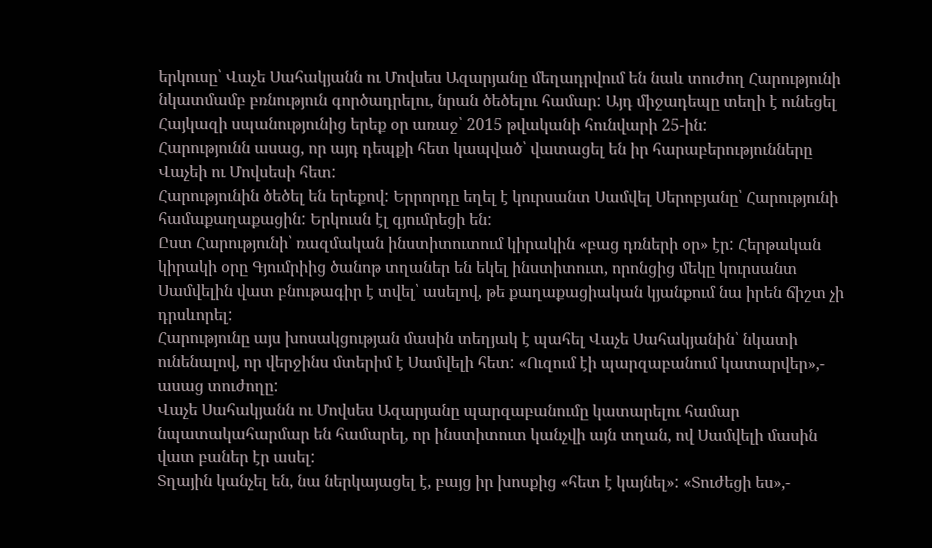երկուսը՝ Վաչե Սահակյանն ու Մովսես Ազարյանը մեղադրվում են նաև տուժող Հարությունի նկատմամբ բռնություն գործադրելու, նրան ծեծելու համար: Այդ միջադեպը տեղի է ունեցել Հայկազի սպանությունից երեք օր առաջ՝ 2015 թվականի հունվարի 25-ին:
Հարությունն ասաց, որ այդ դեպքի հետ կապված՝ վատացել են իր հարաբերությունները Վաչեի ու Մովսեսի հետ:
Հարությունին ծեծել են երեքով: Երրորդը եղել է կուրսանտ Սամվել Սերոբյանը՝ Հարությունի համաքաղաքացին: Երկուսն էլ գյումրեցի են:
Ըստ Հարությունի՝ ռազմական ինստիտուտում կիրակին «բաց դռների օր» էր: Հերթական կիրակի օրը Գյումրիից ծանոթ տղաներ են եկել ինստիտուտ, որոնցից մեկը կուրսանտ Սամվելին վատ բնութագիր է տվել՝ ասելով, թե քաղաքացիական կյանքում նա իրեն ճիշտ չի դրսևորել:
Հարությունը այս խոսակցության մասին տեղյակ է պահել Վաչե Սահակյանին՝ նկատի ունենալով, որ վերջինս մտերիմ է Սամվելի հետ: «Ուզում էի պարզաբանում կատարվեր»,- ասաց տուժողը:
Վաչե Սահակյանն ու Մովսես Ազարյանը պարզաբանումը կատարելու համար նպատակահարմար են համարել, որ ինստիտուտ կանչվի այն տղան, ով Սամվելի մասին վատ բաներ էր ասել:
Տղային կանչել են, նա ներկայացել է, բայց իր խոսքից «հետ է կայնել»: «Տուժեցի ես»,-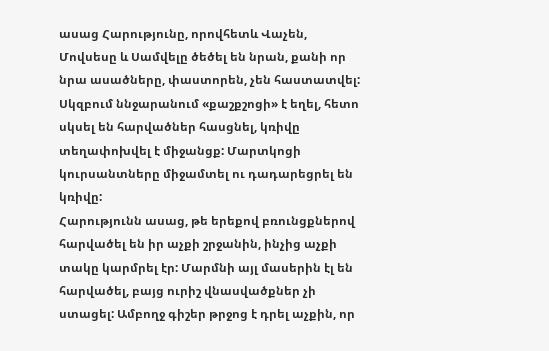ասաց Հարությունը, որովհետև Վաչեն, Մովսեսը և Սամվելը ծեծել են նրան, քանի որ նրա ասածները, փաստորեն, չեն հաստատվել:
Սկզբում ննջարանում «քաշքշոցի» է եղել, հետո սկսել են հարվածներ հասցնել, կռիվը տեղափոխվել է միջանցք: Մարտկոցի կուրսանտները միջամտել ու դադարեցրել են կռիվը:
Հարությունն ասաց, թե երեքով բռունցքներով հարվածել են իր աչքի շրջանին, ինչից աչքի տակը կարմրել էր: Մարմնի այլ մասերին էլ են հարվածել, բայց ուրիշ վնասվածքներ չի ստացել: Ամբողջ գիշեր թրջոց է դրել աչքին, որ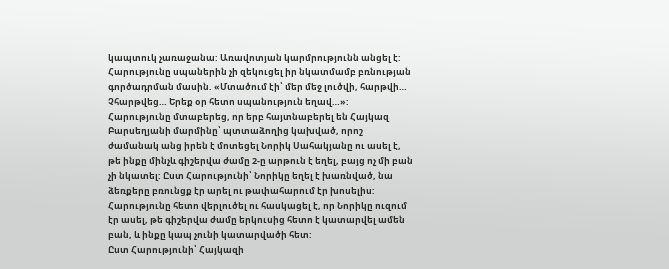կապտուկ չառաջանա: Առավոտյան կարմրությունն անցել է: Հարությունը սպաներին չի զեկուցել իր նկատմամբ բռնության գործադրման մասին. «Մտածում էի՝ մեր մեջ լուծվի, հարթվի… Չհարթվեց… Երեք օր հետո սպանություն եղավ…»:
Հարությունը մտաբերեց, որ երբ հայտնաբերել են Հայկազ Բարսեղյանի մարմինը՝ պտտաձողից կախված, որոշ ժամանակ անց իրեն է մոտեցել Նորիկ Սահակյանը ու ասել է, թե ինքը մինչև գիշերվա ժամը 2-ը արթուն է եղել, բայց ոչ մի բան չի նկատել: Ըստ Հարությունի՝ Նորիկը եղել է խառնված, նա ձեռքերը բռունցք էր արել ու թափահարում էր խոսելիս:
Հարությունը հետո վերլուծել ու հասկացել է, որ Նորիկը ուզում էր ասել, թե գիշերվա ժամը երկուսից հետո է կատարվել ամեն բան, և ինքը կապ չունի կատարվածի հետ:
Ըստ Հարությունի՝ Հայկազի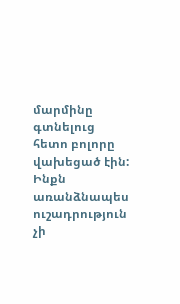մարմինը գտնելուց հետո բոլորը վախեցած էին: Ինքն առանձնապես ուշադրություն չի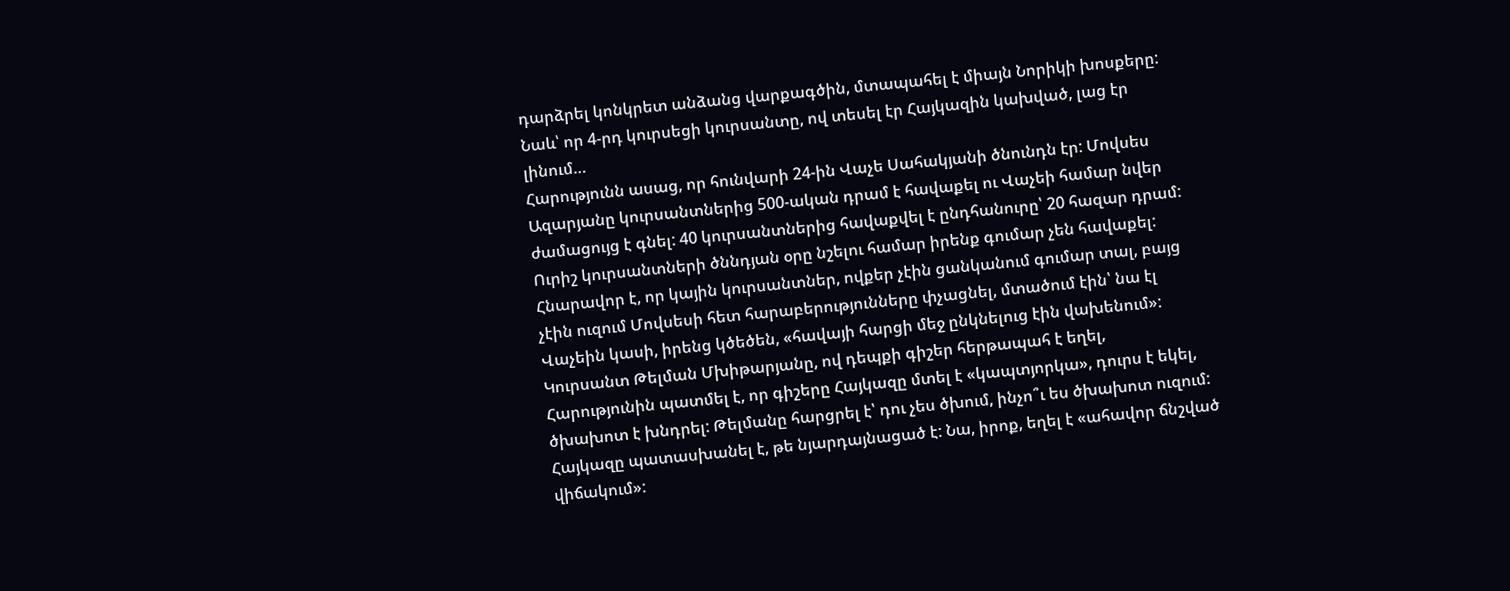դարձրել կոնկրետ անձանց վարքագծին, մտապահել է միայն Նորիկի խոսքերը: Նաև՝ որ 4-րդ կուրսեցի կուրսանտը, ով տեսել էր Հայկազին կախված, լաց էր լինում…
Հարությունն ասաց, որ հունվարի 24-ին Վաչե Սահակյանի ծնունդն էր: Մովսես Ազարյանը կուրսանտներից 500-ական դրամ է հավաքել ու Վաչեի համար նվեր ժամացույց է գնել: 40 կուրսանտներից հավաքվել է ընդհանուրը՝ 20 հազար դրամ: Ուրիշ կուրսանտների ծննդյան օրը նշելու համար իրենք գումար չեն հավաքել:
Հնարավոր է, որ կային կուրսանտներ, ովքեր չէին ցանկանում գումար տալ, բայց չէին ուզում Մովսեսի հետ հարաբերությունները փչացնել, մտածում էին՝ նա էլ Վաչեին կասի, իրենց կծեծեն, «հավայի հարցի մեջ ընկնելուց էին վախենում»:
Կուրսանտ Թելման Մխիթարյանը, ով դեպքի գիշեր հերթապահ է եղել, Հարությունին պատմել է, որ գիշերը Հայկազը մտել է «կապտյորկա», դուրս է եկել, ծխախոտ է խնդրել: Թելմանը հարցրել է՝ դու չես ծխում, ինչո՞ւ ես ծխախոտ ուզում: Հայկազը պատասխանել է, թե նյարդայնացած է: Նա, իրոք, եղել է «ահավոր ճնշված վիճակում»: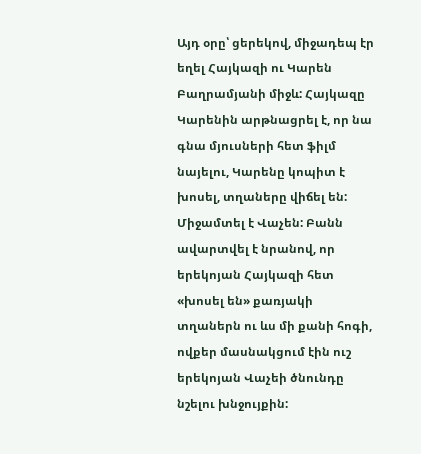Այդ օրը՝ ցերեկով, միջադեպ էր եղել Հայկազի ու Կարեն Բաղրամյանի միջև: Հայկազը Կարենին արթնացրել է, որ նա գնա մյուսների հետ ֆիլմ նայելու, Կարենը կոպիտ է խոսել, տղաները վիճել են: Միջամտել է Վաչեն: Բանն ավարտվել է նրանով, որ երեկոյան Հայկազի հետ «խոսել են» քառյակի տղաներն ու ևս մի քանի հոգի, ովքեր մասնակցում էին ուշ երեկոյան Վաչեի ծնունդը նշելու խնջույքին: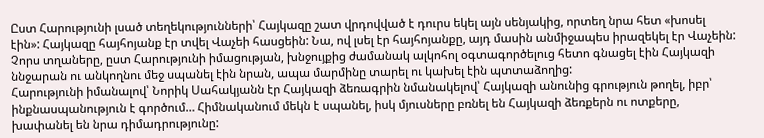Ըստ Հարությունի լսած տեղեկությունների՝ Հայկազը շատ վրդովված է դուրս եկել այն սենյակից, որտեղ նրա հետ «խոսել էին»: Հայկազը հայհոյանք էր տվել Վաչեի հասցեին: Նա, ով լսել էր հայհոյանքը, այդ մասին անմիջապես իրազեկել էր Վաչեին:
Չորս տղաները, ըստ Հարությունի իմացության, խնջույքից ժամանակ ալկոհոլ օգտագործելուց հետո գնացել էին Հայկազի ննջարան ու անկողնու մեջ սպանել էին նրան, ապա մարմինը տարել ու կախել էին պտտաձողից:
Հարությունի իմանալով՝ Նորիկ Սահակյանն էր Հայկազի ձեռագրին նմանակելով՝ Հայկազի անունից գրություն թողել, իբր՝ ինքնասպանություն է գործում… Հիմնականում մեկն է սպանել, իսկ մյուսները բռնել են Հայկազի ձեռքերն ու ոտքերը, խափանել են նրա դիմադրությունը: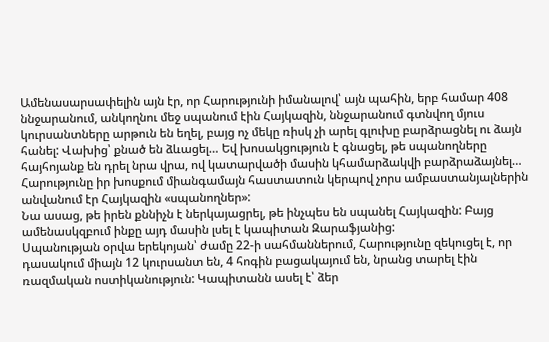Ամենասարսափելին այն էր, որ Հարությունի իմանալով՝ այն պահին, երբ համար 408 ննջարանում, անկողնու մեջ սպանում էին Հայկազին, ննջարանում գտնվող մյուս կուրսանտները արթուն են եղել, բայց ոչ մեկը ռիսկ չի արել գլուխը բարձրացնել ու ձայն հանել: Վախից՝ քնած են ձևացել… Եվ խոսակցություն է գնացել, թե սպանողները հայհոյանք են դրել նրա վրա, ով կատարվածի մասին կհամարձակվի բարձրաձայնել…
Հարությունը իր խոսքում միանգամայն հաստատուն կերպով չորս ամբաստանյալներին անվանում էր Հայկազին «սպանողներ»:
Նա ասաց, թե իրեն քննիչն է ներկայացրել, թե ինչպես են սպանել Հայկազին: Բայց ամենասկզբում ինքը այդ մասին լսել է կապիտան Զարաֆյանից:
Սպանության օրվա երեկոյան՝ ժամը 22-ի սահմաններում, Հարությունը զեկուցել է, որ դասակում միայն 12 կուրսանտ են, 4 հոգին բացակայում են, նրանց տարել էին ռազմական ոստիկանություն: Կապիտանն ասել է՝ ձեր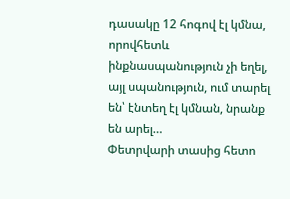դասակը 12 հոգով էլ կմնա, որովհետև ինքնասպանություն չի եղել, այլ սպանություն, ում տարել են՝ էնտեղ էլ կմնան, նրանք են արել…
Փետրվարի տասից հետո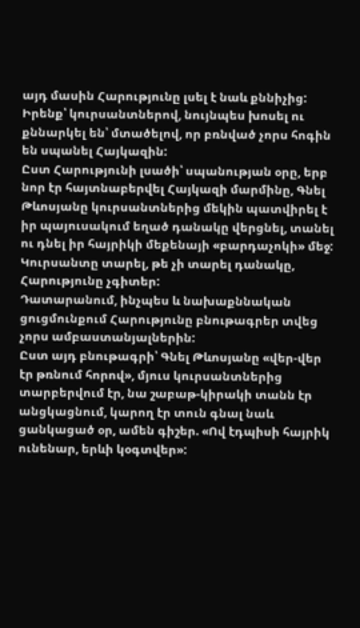այդ մասին Հարությունը լսել է նաև քննիչից:
Իրենք՝ կուրսանտներով, նույնպես խոսել ու քննարկել են՝ մտածելով, որ բռնված չորս հոգին են սպանել Հայկազին:
Ըստ Հարությունի լսածի՝ սպանության օրը, երբ նոր էր հայտնաբերվել Հայկազի մարմինը, Գնել Թևոսյանը կուրսանտներից մեկին պատվիրել է իր պայուսակում եղած դանակը վերցնել, տանել ու դնել իր հայրիկի մեքենայի «բարդաչոկի» մեջ: Կուրսանտը տարել, թե չի տարել դանակը, Հարությունը չգիտեր:
Դատարանում, ինչպես և նախաքննական ցուցմունքում Հարությունը բնութագրեր տվեց չորս ամբաստանյալներին:
Ըստ այդ բնութագրի՝ Գնել Թևոսյանը «վեր-վեր էր թռնում հորով», մյուս կուրսանտներից տարբերվում էր, նա շաբաթ-կիրակի տանն էր անցկացնում, կարող էր տուն գնալ նաև ցանկացած օր, ամեն գիշեր. «Ով էդպիսի հայրիկ ունենար, երևի կօգտվեր»: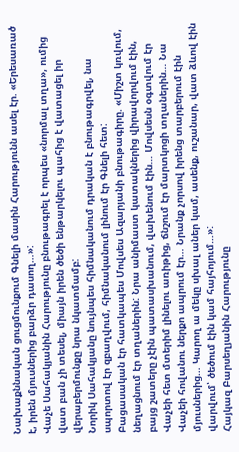Նախաքննական ցուցմունքում Գնելի մասին Հարությունն ասել էր. «Երեսառած է, իրեն մյուսներից բարձր դասող…»:
Վաչե Սահակյանին Հարությունը բնութագրել է որպես «նորմալ տղա», ումից վատ բան չի տեսել, միայն իրեն ծեծի ենթարկելու պահից է վատացել իր վերաբերմունքը նրա նկատմամբ:
Նորիկ Սահակյանը նույնպես հիմնականում դրական է բնութագրվել, նա սպորտով էր զբաղվում, հիմնականում լինում էր Գնելի հետ:
Բացասական էր հատկապես Մովսես Ազարյանի բնութագիրը. «Միշտ կռվում, նեղացնում էր տղաներին: Նրա անիմաստ կատակներից վիրավորվում էին, բայց շատերը չէին պատասխանում, վախենում էին… Մովսեսն օգտվում էր Վաչեի հետ մտերիմ լինելու առիթից, ճնշում էր մարտկոցի տղաներին… Նա Վաչեի հովանու ներքո ապրում էր… Նրանք չորսով իրենց տարբերում էին մյուսներից… Կարող ա մեկը սխալ աներ կամ, ասենք, ուշանար, վատ ձևով էին վարվում՝ ծեծում էին կամ հայհոյում…»:
Հայկազ Բարսեղյանին Հարությունը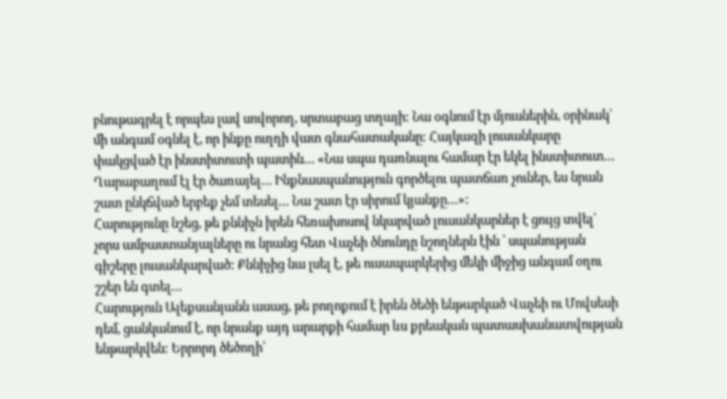բնութագրել է որպես լավ սովորող, սրտաբաց տղայի: Նա օգնում էր մյուսներին, օրինակ՝ մի անգամ օգնել է, որ ինքը ուղղի վատ գնահատականը: Հայկազի լուսանկարը փակցված էր ինստիտուտի պատին… «Նա սպա դառնալու համար էր եկել ինստիտուտ… Ղարաբաղում էլ էր ծառայել… Ինքնասպանություն գործելու պատճառ չուներ, ես նրան շատ ընկճված երբեք չեմ տեսել… Նա շատ էր սիրում կյանքը…»:
Հարությունը նշեց, թե քննիչն իրեն հեռախոսով նկարված լուսանկարներ է ցույց տվել՝ չորս ամբաստանյալները ու նրանց հետ Վաչեի ծնունդը նշողներն էին ՝ սպանության գիշերը լուսանկարված: Քննիչից նա լսել է, թե ուսապարկերից մեկի միջից անգամ օղու շշեր են գտել…
Հարություն Ալեքսանյանն ասաց, թե բողոքում է իրեն ծեծի ենթարկած Վաչեի ու Մովսեսի դեմ, ցանկանում է, որ նրանք այդ արարքի համար ևս քրեական պատասխանատվության ենթարկվեն: Երրորդ ծեծողի՝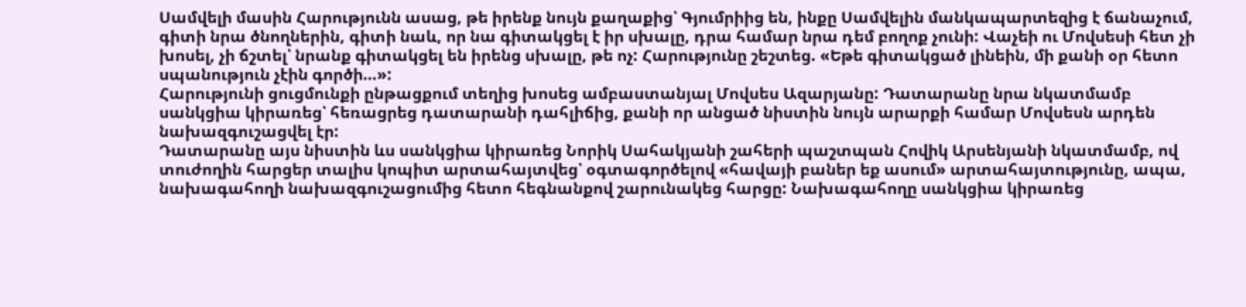Սամվելի մասին Հարությունն ասաց, թե իրենք նույն քաղաքից՝ Գյումրիից են, ինքը Սամվելին մանկապարտեզից է ճանաչում, գիտի նրա ծնողներին, գիտի նաև, որ նա գիտակցել է իր սխալը, դրա համար նրա դեմ բողոք չունի: Վաչեի ու Մովսեսի հետ չի խոսել, չի ճշտել՝ նրանք գիտակցել են իրենց սխալը, թե ոչ: Հարությունը շեշտեց. «Եթե գիտակցած լինեին, մի քանի օր հետո սպանություն չէին գործի…»:
Հարությունի ցուցմունքի ընթացքում տեղից խոսեց ամբաստանյալ Մովսես Ազարյանը: Դատարանը նրա նկատմամբ սանկցիա կիրառեց՝ հեռացրեց դատարանի դահլիճից, քանի որ անցած նիստին նույն արարքի համար Մովսեսն արդեն նախազգուշացվել էր:
Դատարանը այս նիստին ևս սանկցիա կիրառեց Նորիկ Սահակյանի շահերի պաշտպան Հովիկ Արսենյանի նկատմամբ, ով տուժողին հարցեր տալիս կոպիտ արտահայտվեց՝ օգտագործելով «հավայի բաներ եք ասում» արտահայտությունը, ապա, նախագահողի նախազգուշացումից հետո հեգնանքով շարունակեց հարցը: Նախագահողը սանկցիա կիրառեց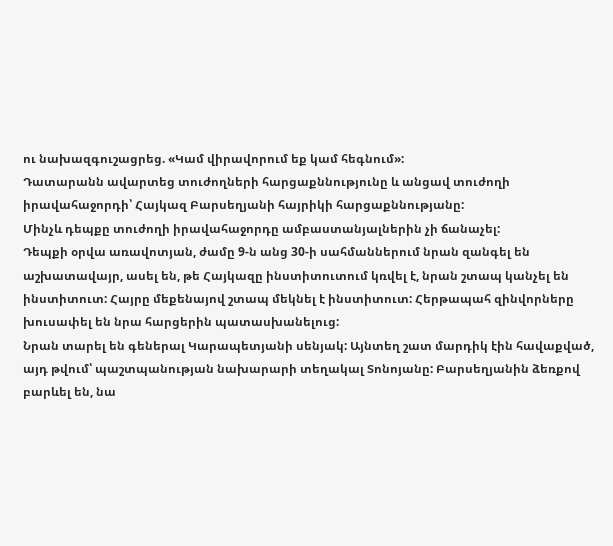ու նախազգուշացրեց. «Կամ վիրավորում եք կամ հեգնում»:
Դատարանն ավարտեց տուժողների հարցաքննությունը և անցավ տուժողի իրավահաջորդի՝ Հայկազ Բարսեղյանի հայրիկի հարցաքննությանը:
Մինչև դեպքը տուժողի իրավահաջորդը ամբաստանյալներին չի ճանաչել:
Դեպքի օրվա առավոտյան, ժամը 9-ն անց 30-ի սահմաններում նրան զանգել են աշխատավայր, ասել են, թե Հայկազը ինստիտուտում կռվել է, նրան շտապ կանչել են ինստիտուտ: Հայրը մեքենայով շտապ մեկնել է ինստիտուտ: Հերթապահ զինվորները խուսափել են նրա հարցերին պատասխանելուց:
Նրան տարել են գեներալ Կարապետյանի սենյակ: Այնտեղ շատ մարդիկ էին հավաքված, այդ թվում՝ պաշտպանության նախարարի տեղակալ Տոնոյանը: Բարսեղյանին ձեռքով բարևել են, նա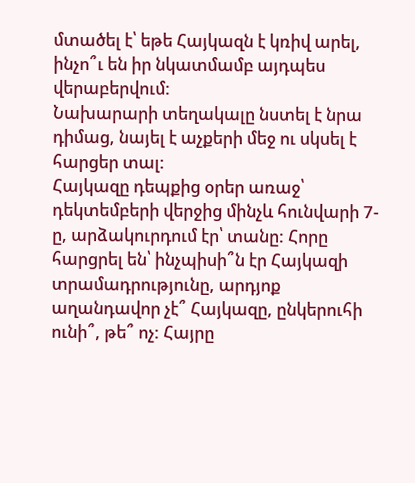մտածել է՝ եթե Հայկազն է կռիվ արել, ինչո՞ւ են իր նկատմամբ այդպես վերաբերվում:
Նախարարի տեղակալը նստել է նրա դիմաց, նայել է աչքերի մեջ ու սկսել է հարցեր տալ:
Հայկազը դեպքից օրեր առաջ՝ դեկտեմբերի վերջից մինչև հունվարի 7-ը, արձակուրդում էր՝ տանը: Հորը հարցրել են՝ ինչպիսի՞ն էր Հայկազի տրամադրությունը, արդյոք աղանդավոր չէ՞ Հայկազը, ընկերուհի ունի՞, թե՞ ոչ: Հայրը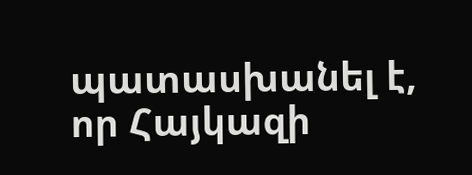պատասխանել է, որ Հայկազի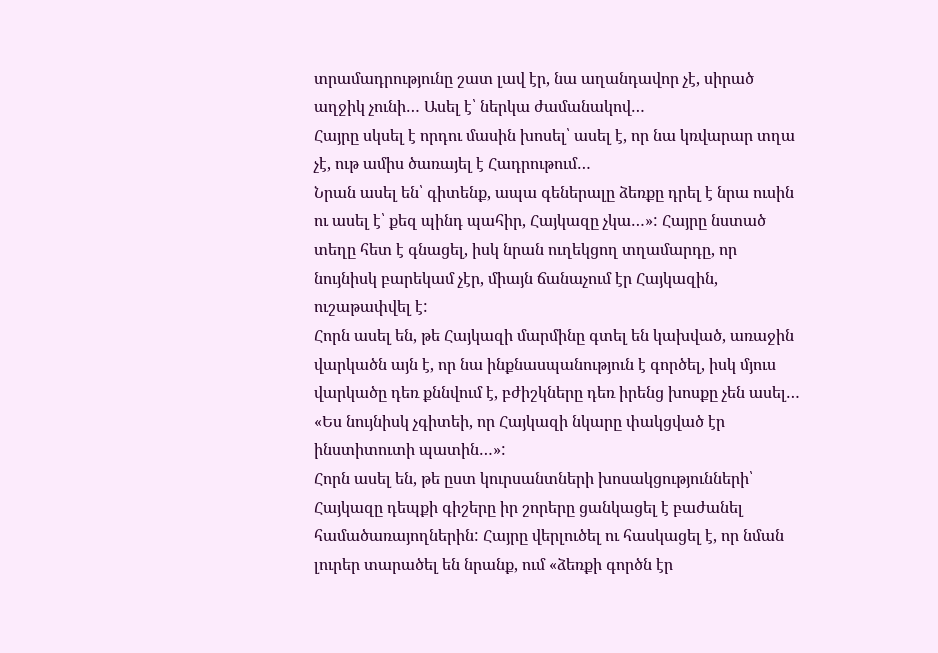տրամադրությունը շատ լավ էր, նա աղանդավոր չէ, սիրած աղջիկ չունի… Ասել է՝ ներկա ժամանակով…
Հայրը սկսել է որդու մասին խոսել՝ ասել է, որ նա կռվարար տղա չէ, ութ ամիս ծառայել է Հադրութում…
Նրան ասել են՝ գիտենք, ապա գեներալը ձեռքը դրել է նրա ուսին ու ասել է՝ քեզ պինդ պահիր, Հայկազը չկա…»: Հայրը նստած տեղը հետ է գնացել, իսկ նրան ուղեկցող տղամարդը, որ նույնիսկ բարեկամ չէր, միայն ճանաչում էր Հայկազին, ուշաթափվել է:
Հորն ասել են, թե Հայկազի մարմինը գտել են կախված, առաջին վարկածն այն է, որ նա ինքնասպանություն է գործել, իսկ մյուս վարկածը դեռ քննվում է, բժիշկները դեռ իրենց խոսքը չեն ասել…
«Ես նույնիսկ չգիտեի, որ Հայկազի նկարը փակցված էր ինստիտուտի պատին…»:
Հորն ասել են, թե ըստ կուրսանտների խոսակցությունների՝ Հայկազը դեպքի գիշերը իր շորերը ցանկացել է բաժանել համածառայողներին: Հայրը վերլուծել ու հասկացել է, որ նման լուրեր տարածել են նրանք, ում «ձեռքի գործն էր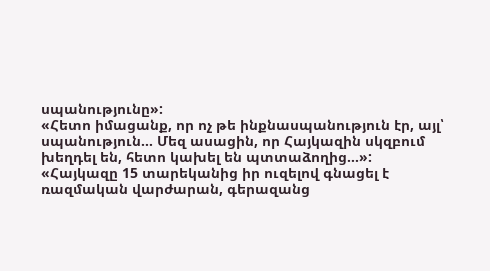սպանությունը»:
«Հետո իմացանք, որ ոչ թե ինքնասպանություն էր, այլ՝ սպանություն… Մեզ ասացին, որ Հայկազին սկզբում խեղդել են, հետո կախել են պտտաձողից…»:
«Հայկազը 15 տարեկանից իր ուզելով գնացել է ռազմական վարժարան, գերազանց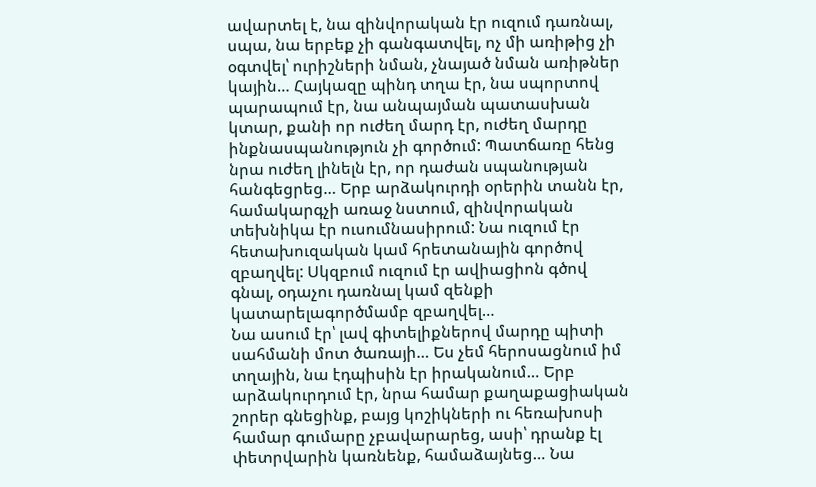ավարտել է, նա զինվորական էր ուզում դառնալ, սպա, նա երբեք չի գանգատվել, ոչ մի առիթից չի օգտվել՝ ուրիշների նման, չնայած նման առիթներ կային… Հայկազը պինդ տղա էր, նա սպորտով պարապում էր, նա անպայման պատասխան կտար, քանի որ ուժեղ մարդ էր, ուժեղ մարդը ինքնասպանություն չի գործում: Պատճառը հենց նրա ուժեղ լինելն էր, որ դաժան սպանության հանգեցրեց… Երբ արձակուրդի օրերին տանն էր, համակարգչի առաջ նստում, զինվորական տեխնիկա էր ուսումնասիրում: Նա ուզում էր հետախուզական կամ հրետանային գործով զբաղվել: Սկզբում ուզում էր ավիացիոն գծով գնալ, օդաչու դառնալ կամ զենքի կատարելագործմամբ զբաղվել…
Նա ասում էր՝ լավ գիտելիքներով մարդը պիտի սահմանի մոտ ծառայի… Ես չեմ հերոսացնում իմ տղային, նա էդպիսին էր իրականում… Երբ արձակուրդում էր, նրա համար քաղաքացիական շորեր գնեցինք, բայց կոշիկների ու հեռախոսի համար գումարը չբավարարեց, ասի՝ դրանք էլ փետրվարին կառնենք, համաձայնեց… Նա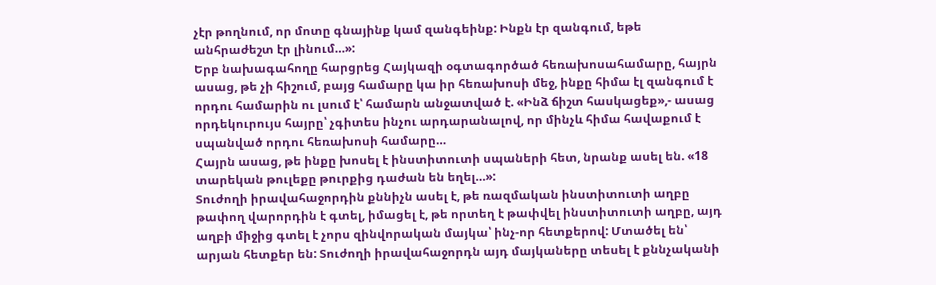չէր թողնում, որ մոտը գնայինք կամ զանգեինք: Ինքն էր զանգում, եթե անհրաժեշտ էր լինում…»:
Երբ նախագահողը հարցրեց Հայկազի օգտագործած հեռախոսահամարը, հայրն ասաց, թե չի հիշում, բայց համարը կա իր հեռախոսի մեջ, ինքը հիմա էլ զանգում է որդու համարին ու լսում է՝ համարն անջատված է. «Ինձ ճիշտ հասկացեք»,- ասաց որդեկուրույս հայրը՝ չգիտես ինչու արդարանալով, որ մինչև հիմա հավաքում է սպանված որդու հեռախոսի համարը…
Հայրն ասաց, թե ինքը խոսել է ինստիտուտի սպաների հետ, նրանք ասել են. «18 տարեկան թուլեքը թուրքից դաժան են եղել…»:
Տուժողի իրավահաջորդին քննիչն ասել է, թե ռազմական ինստիտուտի աղբը թափող վարորդին է գտել, իմացել է, թե որտեղ է թափվել ինստիտուտի աղբը, այդ աղբի միջից գտել է չորս զինվորական մայկա՝ ինչ-որ հետքերով: Մտածել են՝ արյան հետքեր են: Տուժողի իրավահաջորդն այդ մայկաները տեսել է քննչականի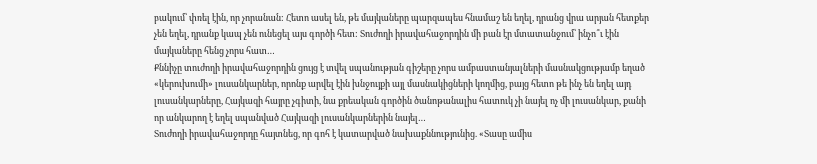բակում՝ փռել էին, որ չորանան: Հետո ասել են, թե մայկաները պարզապես հնամաշ են եղել, դրանց վրա արյան հետքեր չեն եղել, դրանք կապ չեն ունեցել այս գործի հետ: Տուժողի իրավահաջորդին մի բան էր մտատանջում՝ ինչո՞ւ էին մայկաները հենց չորս հատ…
Քննիչը տուժողի իրավահաջորդին ցույց է տվել սպանության գիշերը չորս ամբաստանյալների մասնակցությամբ եղած «կերուխումի» լուսանկարներ, որոնք արվել էին խնջույքի այլ մասնակիցների կողմից, բայց հետո թե ինչ են եղել այդ լուսանկարները, Հայկազի հայրը չգիտի, նա քրեական գործին ծանոթանալիս հատուկ չի նայել ոչ մի լուսանկար, քանի որ անկարող է եղել սպանված Հայկազի լուսանկարներին նայել…
Տուժողի իրավահաջորդը հայտնեց, որ գոհ է կատարված նախաքննությունից. «Տասը ամիս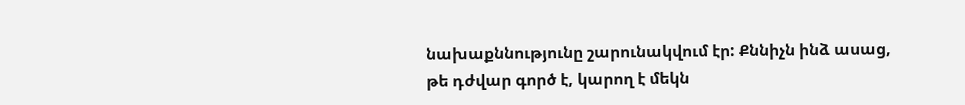նախաքննությունը շարունակվում էր: Քննիչն ինձ ասաց, թե դժվար գործ է, կարող է մեկն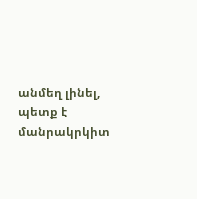անմեղ լինել, պետք է մանրակրկիտ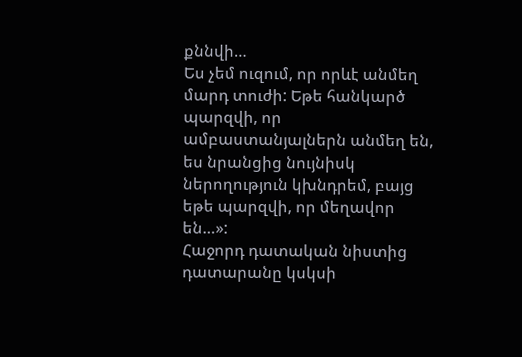քննվի…
Ես չեմ ուզում, որ որևէ անմեղ մարդ տուժի: Եթե հանկարծ պարզվի, որ ամբաստանյալներն անմեղ են, ես նրանցից նույնիսկ ներողություն կխնդրեմ, բայց եթե պարզվի, որ մեղավոր են…»:
Հաջորդ դատական նիստից դատարանը կսկսի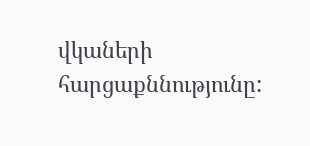վկաների հարցաքննությունը: